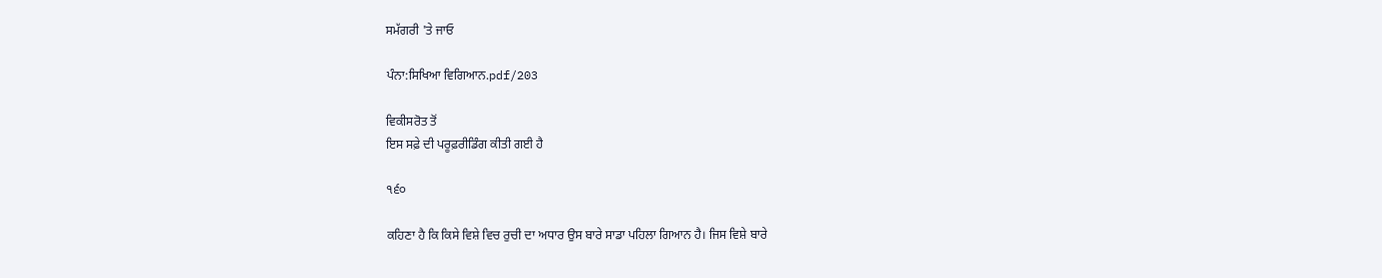ਸਮੱਗਰੀ 'ਤੇ ਜਾਓ

ਪੰਨਾ:ਸਿਖਿਆ ਵਿਗਿਆਨ.pdf/203

ਵਿਕੀਸਰੋਤ ਤੋਂ
ਇਸ ਸਫ਼ੇ ਦੀ ਪਰੂਫ਼ਰੀਡਿੰਗ ਕੀਤੀ ਗਈ ਹੈ

੧੬੦

ਕਹਿਣਾ ਹੈ ਕਿ ਕਿਸੇ ਵਿਸ਼ੇ ਵਿਚ ਰੁਚੀ ਦਾ ਅਧਾਰ ਉਸ ਬਾਰੇ ਸਾਡਾ ਪਹਿਲਾ ਗਿਆਨ ਹੈ। ਜਿਸ ਵਿਸ਼ੇ ਬਾਰੇ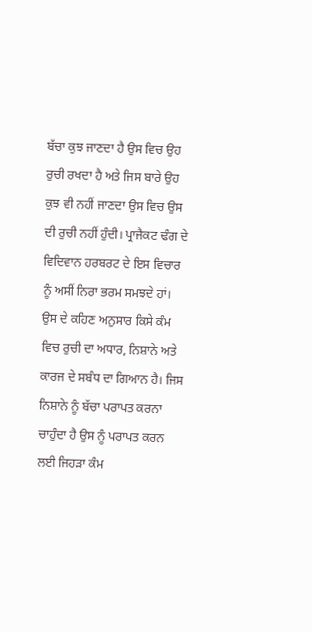ਬੱਚਾ ਕੁਝ ਜਾਣਦਾ ਹੈ ਉਸ ਵਿਚ ਉਹ ਰੁਚੀ ਰਖਦਾ ਹੈ ਅਤੇ ਜਿਸ ਬਾਰੇ ਉਹ ਕੁਝ ਵੀ ਨਹੀਂ ਜਾਣਦਾ ਉਸ ਵਿਚ ਉਸ ਦੀ ਰੁਚੀ ਨਹੀਂ ਹੁੰਦੀ। ਪ੍ਰਾਜੈਕਟ ਢੰਗ ਦੇ ਵਿਦਿਵਾਨ ਹਰਬਰਟ ਦੇ ਇਸ ਵਿਚਾਰ ਨੂੰ ਅਸੀਂ ਨਿਰਾ ਭਰਮ ਸਮਝਦੇ ਹਾਂ। ਉਸ ਦੇ ਕਹਿਣ ਅਨੁਸਾਰ ਕਿਸੇ ਕੰਮ ਵਿਚ ਰੁਚੀ ਦਾ ਅਧਾਰ, ਨਿਸ਼ਾਨੇ ਅਤੇ ਕਾਰਜ ਦੇ ਸਬੰਧ ਦਾ ਗਿਆਨ ਹੈ। ਜਿਸ ਨਿਸ਼ਾਨੇ ਨੂੰ ਬੱਚਾ ਪਰਾਪਤ ਕਰਨਾ ਚਾਹੁੰਦਾ ਹੈ ਉਸ ਨੂੰ ਪਰਾਪਤ ਕਰਨ ਲਈ ਜਿਹੜਾ ਕੰਮ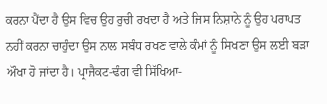ਕਰਨਾ ਪੈਂਦਾ ਹੈ ਉਸ ਵਿਚ ਉਹ ਰੁਚੀ ਰਖਦਾ ਹੈ ਅਤੇ ਜਿਸ ਨਿਸ਼ਾਨੇ ਨੂੰ ਉਹ ਪਰਾਪਤ ਨਹੀਂ ਕਰਨਾ ਚਾਹੁੰਦਾ ਉਸ ਨਾਲ ਸਬੰਧ ਰਖਣ ਵਾਲੇ ਕੰਮਾਂ ਨੂੰ ਸਿਖਣਾ ਉਸ ਲਈ ਬੜਾ ਔਖਾ ਹੋ ਜਾਂਦਾ ਹੈ। ਪ੍ਰਾਜੈਕਟ-ਢੰਗ ਵੀ ਸਿੱਖਿਆ-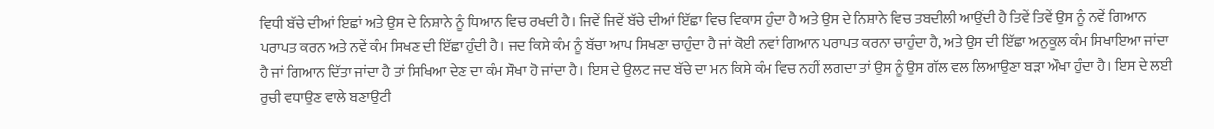ਵਿਧੀ ਬੱਚੇ ਦੀਆਂ ਇਛਾਂ ਅਤੇ ਉਸ ਦੇ ਨਿਸ਼ਾਨੇ ਨੂੰ ਧਿਆਨ ਵਿਚ ਰਖਦੀ ਹੈ। ਜਿਵੇਂ ਜਿਵੇਂ ਬੱਚੇ ਦੀਆਂ ਇੱਛਾ ਵਿਚ ਵਿਕਾਸ ਹੁੰਦਾ ਹੈ ਅਤੇ ਉਸ ਦੇ ਨਿਸ਼ਾਨੇ ਵਿਚ ਤਬਦੀਲੀ ਆਉਂਦੀ ਹੈ ਤਿਵੇਂ ਤਿਵੇਂ ਉਸ ਨੂੰ ਨਵੇਂ ਗਿਆਨ ਪਰਾਪਤ ਕਰਨ ਅਤੇ ਨਵੇਂ ਕੰਮ ਸਿਖਣ ਦੀ ਇੱਛਾ ਹੁੰਦੀ ਹੈ। ਜਦ ਕਿਸੇ ਕੰਮ ਨੂੰ ਬੱਚਾ ਆਪ ਸਿਖਣਾ ਚਾਹੁੰਦਾ ਹੈ ਜਾਂ ਕੋਈ ਨਵਾਂ ਗਿਆਨ ਪਰਾਪਤ ਕਰਨਾ ਚਾਹੁੰਦਾ ਹੈ, ਅਤੇ ਉਸ ਦੀ ਇੱਛਾ ਅਨੁਕੂਲ ਕੰਮ ਸਿਖਾਇਆ ਜਾਂਦਾ ਹੈ ਜਾਂ ਗਿਆਨ ਦਿੱਤਾ ਜਾਂਦਾ ਹੈ ਤਾਂ ਸਿਖਿਆ ਦੇਣ ਦਾ ਕੰਮ ਸੌਖਾ ਹੋ ਜਾਂਦਾ ਹੈ। ਇਸ ਦੇ ਉਲਟ ਜਦ ਬੱਚੇ ਦਾ ਮਨ ਕਿਸੇ ਕੰਮ ਵਿਚ ਨਹੀਂ ਲਗਦਾ ਤਾਂ ਉਸ ਨੂੰ ਉਸ ਗੱਲ ਵਲ ਲਿਆਉਣਾ ਬੜਾ ਔਖਾ ਹੁੰਦਾ ਹੈ। ਇਸ ਦੇ ਲਈ ਰੁਚੀ ਵਧਾਉਣ ਵਾਲੇ ਬਣਾਉਟੀ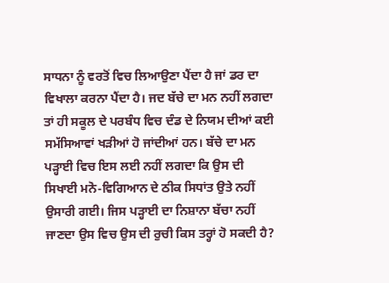ਸਾਧਨਾ ਨੂੰ ਵਰਤੋਂ ਵਿਚ ਲਿਆਉਣਾ ਪੈਂਦਾ ਹੈ ਜਾਂ ਡਰ ਦਾ ਵਿਖਾਲਾ ਕਰਨਾ ਪੈਂਦਾ ਹੈ। ਜਦ ਬੱਚੇ ਦਾ ਮਨ ਨਹੀਂ ਲਗਦਾ ਤਾਂ ਹੀ ਸਕੂਲ ਦੇ ਪਰਬੰਧ ਵਿਚ ਦੰਡ ਦੇ ਨਿਯਮ ਦੀਆਂ ਕਈ ਸਮੱਸਿਆਵਾਂ ਖੜੀਆਂ ਹੋ ਜਾਂਦੀਆਂ ਹਨ। ਬੱਚੇ ਦਾ ਮਨ ਪੜ੍ਹਾਈ ਵਿਚ ਇਸ ਲਈ ਨਹੀਂ ਲਗਦਾ ਕਿ ਉਸ ਦੀ ਸਿਖਾਈ ਮਨੋ-ਵਿਗਿਆਨ ਦੇ ਠੀਕ ਸਿਧਾਂਤ ਉਤੇ ਨਹੀਂ ਉਸਾਰੀ ਗਈ। ਜਿਸ ਪੜ੍ਹਾਈ ਦਾ ਨਿਸ਼ਾਨਾ ਬੱਚਾ ਨਹੀਂ ਜਾਣਦਾ ਉਸ ਵਿਚ ਉਸ ਦੀ ਰੁਚੀ ਕਿਸ ਤਰ੍ਹਾਂ ਹੋ ਸਕਦੀ ਹੈ?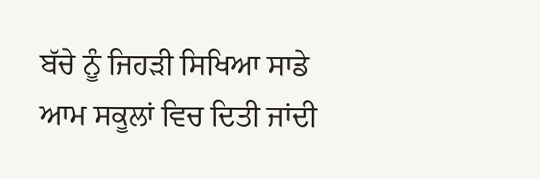ਬੱਚੇ ਨੂੰ ਜਿਹੜੀ ਸਿਖਿਆ ਸਾਡੇ ਆਮ ਸਕੂਲਾਂ ਵਿਚ ਦਿਤੀ ਜਾਂਦੀ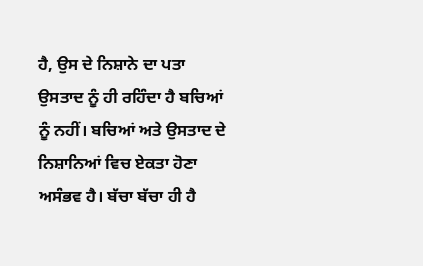ਹੈ, ਉਸ ਦੇ ਨਿਸ਼ਾਨੇ ਦਾ ਪਤਾ ਉਸਤਾਦ ਨੂੰ ਹੀ ਰਹਿੰਦਾ ਹੈ ਬਚਿਆਂ ਨੂੰ ਨਹੀਂ। ਬਚਿਆਂ ਅਤੇ ਉਸਤਾਦ ਦੇ ਨਿਸ਼ਾਨਿਆਂ ਵਿਚ ਏਕਤਾ ਹੋਣਾ ਅਸੰਭਵ ਹੈ। ਬੱਚਾ ਬੱਚਾ ਹੀ ਹੈ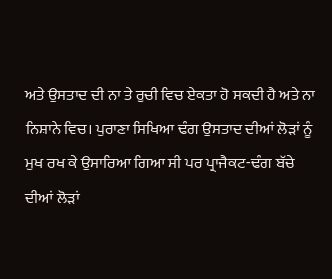ਅਤੇ ਉਸਤਾਦ ਦੀ ਨਾ ਤੇ ਰੁਚੀ ਵਿਚ ਏਕਤਾ ਹੋ ਸਕਦੀ ਹੈ ਅਤੇ ਨਾ ਨਿਸ਼ਾਨੇ ਵਿਚ। ਪੁਰਾਣਾ ਸਿਖਿਆ ਢੰਗ ਉਸਤਾਦ ਦੀਆਂ ਲੋੜਾਂ ਨੂੰ ਮੁਖ ਰਖ ਕੇ ਉਸਾਰਿਆ ਗਿਆ ਸੀ ਪਰ ਪ੍ਰਾਜੈਕਟ-ਢੰਗ ਬੱਚੇ ਦੀਆਂ ਲੋੜਾਂ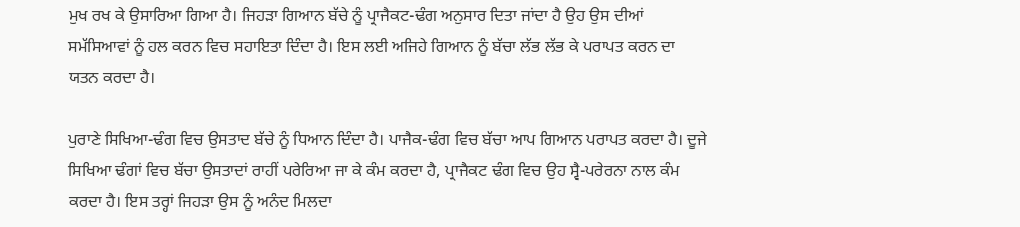ਮੁਖ ਰਖ ਕੇ ਉਸਾਰਿਆ ਗਿਆ ਹੈ। ਜਿਹੜਾ ਗਿਆਨ ਬੱਚੇ ਨੂੰ ਪ੍ਰਾਜੈਕਟ-ਢੰਗ ਅਨੁਸਾਰ ਦਿਤਾ ਜਾਂਦਾ ਹੈ ਉਹ ਉਸ ਦੀਆਂ ਸਮੱਸਿਆਵਾਂ ਨੂੰ ਹਲ ਕਰਨ ਵਿਚ ਸਹਾਇਤਾ ਦਿੰਦਾ ਹੈ। ਇਸ ਲਈ ਅਜਿਹੇ ਗਿਆਨ ਨੂੰ ਬੱਚਾ ਲੱਭ ਲੱਭ ਕੇ ਪਰਾਪਤ ਕਰਨ ਦਾ ਯਤਨ ਕਰਦਾ ਹੈ।

ਪੁਰਾਣੇ ਸਿਖਿਆ-ਢੰਗ ਵਿਚ ਉਸਤਾਦ ਬੱਚੇ ਨੂੰ ਧਿਆਨ ਦਿੰਦਾ ਹੈ। ਪਾਜੈਕ-ਢੰਗ ਵਿਚ ਬੱਚਾ ਆਪ ਗਿਆਨ ਪਰਾਪਤ ਕਰਦਾ ਹੈ। ਦੂਜੇ ਸਿਖਿਆ ਢੰਗਾਂ ਵਿਚ ਬੱਚਾ ਉਸਤਾਦਾਂ ਰਾਹੀਂ ਪਰੇਰਿਆ ਜਾ ਕੇ ਕੰਮ ਕਰਦਾ ਹੈ, ਪ੍ਰਾਜੈਕਟ ਢੰਗ ਵਿਚ ਉਹ ਸ੍ਵੈ-ਪਰੇਰਨਾ ਨਾਲ ਕੰਮ ਕਰਦਾ ਹੈ। ਇਸ ਤਰ੍ਹਾਂ ਜਿਹੜਾ ਉਸ ਨੂੰ ਅਨੰਦ ਮਿਲਦਾ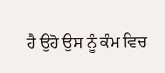ਹੈ ਉਹੋ ਉਸ ਨੂੰ ਕੰਮ ਵਿਚ